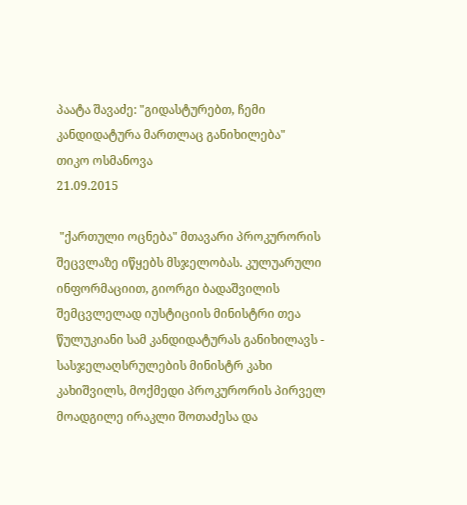პაატა შავაძე: "გიდასტურებთ, ჩემი კანდიდატურა მართლაც განიხილება"
თიკო ოსმანოვა
21.09.2015

 "ქართული ოცნება" მთავარი პროკურორის შეცვლაზე იწყებს მსჯელობას. კულუარული ინფორმაციით, გიორგი ბადაშვილის შემცვლელად იუსტიციის მინისტრი თეა წულუკიანი სამ კანდიდატურას განიხილავს - სასჯელაღსრულების მინისტრ კახი კახიშვილს, მოქმედი პროკურორის პირველ მოადგილე ირაკლი შოთაძესა და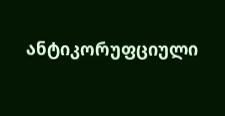ანტიკორუფციული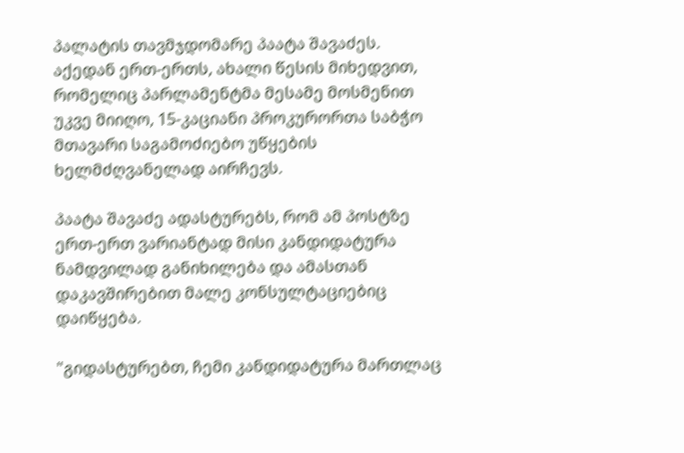პალატის თავმჯდომარე პაატა შავაძეს. აქედან ერთ-ერთს, ახალი წესის მიხედვით, რომელიც პარლამენტმა მესამე მოსმენით უკვე მიიღო, 15-კაციანი პროკურორთა საბჭო მთავარი საგამოძიებო უწყების ხელმძღვანელად აირჩევს.

პაატა შავაძე ადასტურებს, რომ ამ პოსტზე ერთ-ერთ ვარიანტად მისი კანდიდატურა ნამდვილად განიხილება და ამასთან დაკავშირებით მალე კონსულტაციებიც დაიწყება.

"გიდასტურებთ, ჩემი კანდიდატურა მართლაც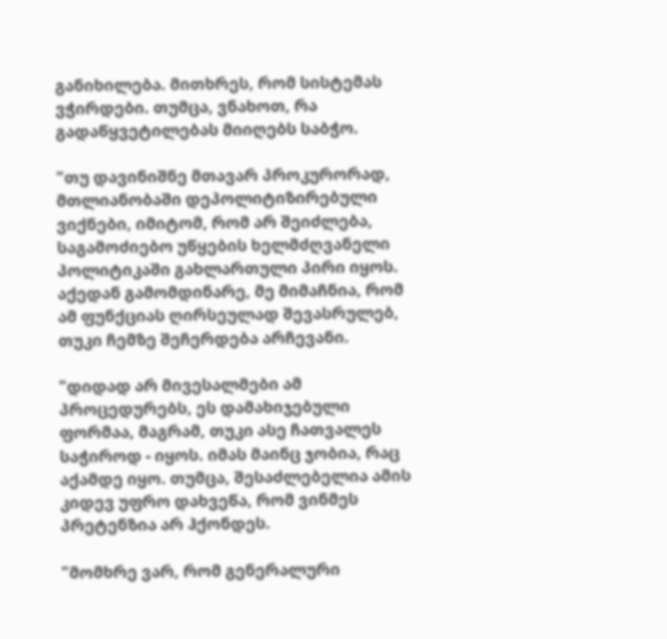განიხილება. მითხრეს, რომ სისტემას ვჭირდები. თუმცა, ვნახოთ, რა გადაწყვეტილებას მიიღებს საბჭო.

"თუ დავინიშნე მთავარ პროკურორად, მთლიანობაში დეპოლიტიზირებული ვიქნები, იმიტომ, რომ არ შეიძლება, საგამოძიებო უწყების ხელმძღვანელი პოლიტიკაში გახლართული პირი იყოს. აქედან გამომდინარე, მე მიმაჩნია, რომ ამ ფუნქციას ღირსეულად შევასრულებ, თუკი ჩემზე შეჩერდება არჩევანი.

"დიდად არ მივესალმები ამ პროცედურებს, ეს დამახიჯებული ფორმაა, მაგრამ, თუკი ასე ჩათვალეს საჭიროდ - იყოს. იმას მაინც ჯობია, რაც აქამდე იყო. თუმცა, შესაძლებელია ამის კიდევ უფრო დახვეწა, რომ ვინმეს პრეტენზია არ ჰქონდეს.

"მომხრე ვარ, რომ გენერალური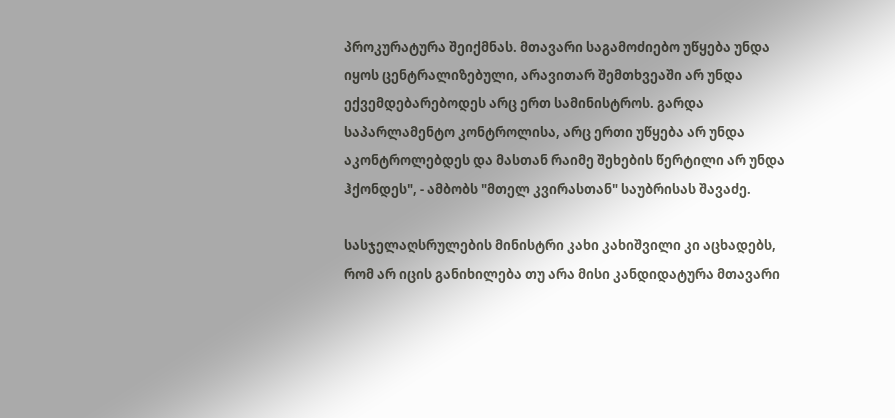პროკურატურა შეიქმნას. მთავარი საგამოძიებო უწყება უნდა იყოს ცენტრალიზებული, არავითარ შემთხვეაში არ უნდა ექვემდებარებოდეს არც ერთ სამინისტროს. გარდა საპარლამენტო კონტროლისა, არც ერთი უწყება არ უნდა აკონტროლებდეს და მასთან რაიმე შეხების წერტილი არ უნდა ჰქონდეს", - ამბობს "მთელ კვირასთან" საუბრისას შავაძე.

სასჯელაღსრულების მინისტრი კახი კახიშვილი კი აცხადებს, რომ არ იცის განიხილება თუ არა მისი კანდიდატურა მთავარი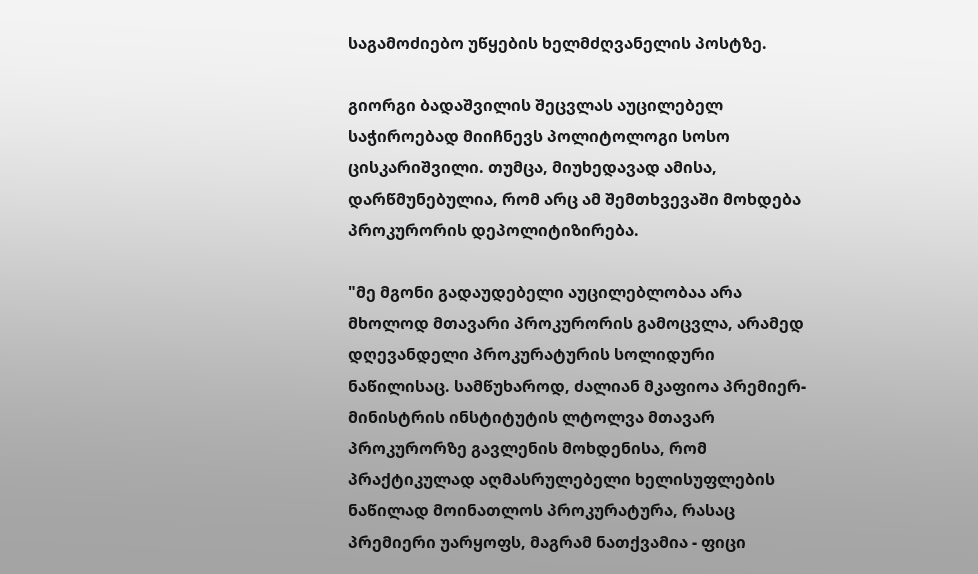საგამოძიებო უწყების ხელმძღვანელის პოსტზე.

გიორგი ბადაშვილის შეცვლას აუცილებელ საჭიროებად მიიჩნევს პოლიტოლოგი სოსო ცისკარიშვილი. თუმცა, მიუხედავად ამისა, დარწმუნებულია, რომ არც ამ შემთხვევაში მოხდება პროკურორის დეპოლიტიზირება.

"მე მგონი გადაუდებელი აუცილებლობაა არა მხოლოდ მთავარი პროკურორის გამოცვლა, არამედ დღევანდელი პროკურატურის სოლიდური ნაწილისაც. სამწუხაროდ, ძალიან მკაფიოა პრემიერ-მინისტრის ინსტიტუტის ლტოლვა მთავარ პროკურორზე გავლენის მოხდენისა, რომ პრაქტიკულად აღმასრულებელი ხელისუფლების ნაწილად მოინათლოს პროკურატურა, რასაც პრემიერი უარყოფს, მაგრამ ნათქვამია - ფიცი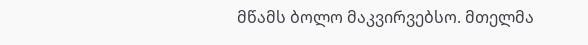მწამს ბოლო მაკვირვებსო. მთელმა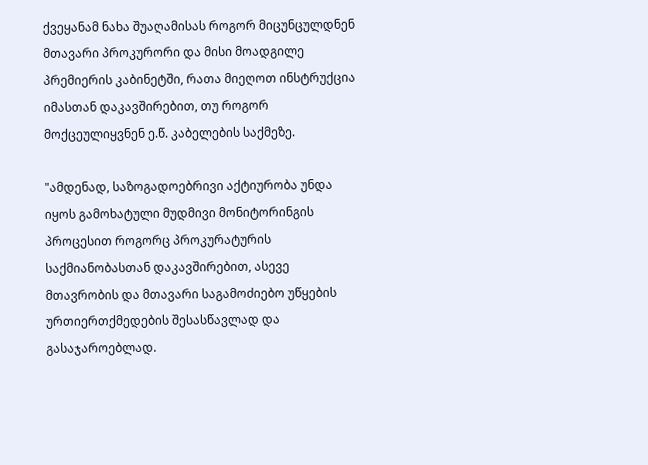ქვეყანამ ნახა შუაღამისას როგორ მიცუნცულდნენ მთავარი პროკურორი და მისი მოადგილე პრემიერის კაბინეტში, რათა მიეღოთ ინსტრუქცია იმასთან დაკავშირებით, თუ როგორ მოქცეულიყვნენ ე.წ. კაბელების საქმეზე.

"ამდენად, საზოგადოებრივი აქტიურობა უნდა იყოს გამოხატული მუდმივი მონიტორინგის პროცესით როგორც პროკურატურის საქმიანობასთან დაკავშირებით, ასევე მთავრობის და მთავარი საგამოძიებო უწყების ურთიერთქმედების შესასწავლად და გასაჯაროებლად.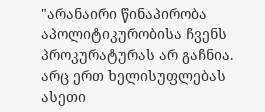"არანაირი წინაპირობა აპოლიტიკურობისა ჩვენს პროკურატურას არ გაჩნია. არც ერთ ხელისუფლებას ასეთი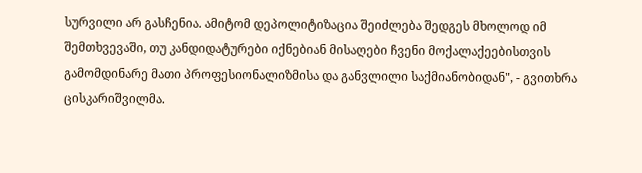სურვილი არ გასჩენია. ამიტომ დეპოლიტიზაცია შეიძლება შედგეს მხოლოდ იმ შემთხვევაში, თუ კანდიდატურები იქნებიან მისაღები ჩვენი მოქალაქეებისთვის გამომდინარე მათი პროფესიონალიზმისა და განვლილი საქმიანობიდან", - გვითხრა ცისკარიშვილმა.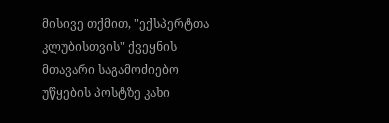მისივე თქმით, "ექსპერტთა კლუბისთვის" ქვეყნის მთავარი საგამოძიებო უწყების პოსტზე კახი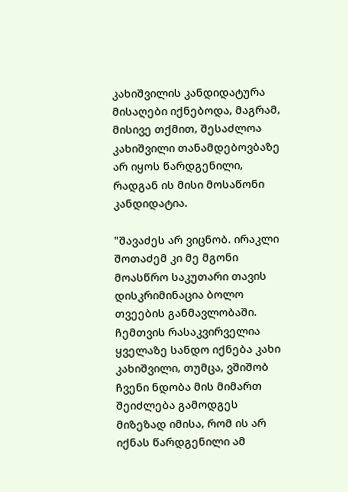კახიშვილის კანდიდატურა მისაღები იქნებოდა, მაგრამ, მისივე თქმით, შესაძლოა კახიშვილი თანამდებოვბაზე არ იყოს წარდგენილი, რადგან ის მისი მოსაწონი კანდიდატია.

"შავაძეს არ ვიცნობ. ირაკლი შოთაძემ კი მე მგონი მოასწრო საკუთარი თავის დისკრიმინაცია ბოლო თვეების განმავლობაში. ჩემთვის რასაკვირველია ყველაზე სანდო იქნება კახი კახიშვილი, თუმცა, ვშიშობ ჩვენი ნდობა მის მიმართ შეიძლება გამოდგეს მიზეზად იმისა, რომ ის არ იქნას წარდგენილი ამ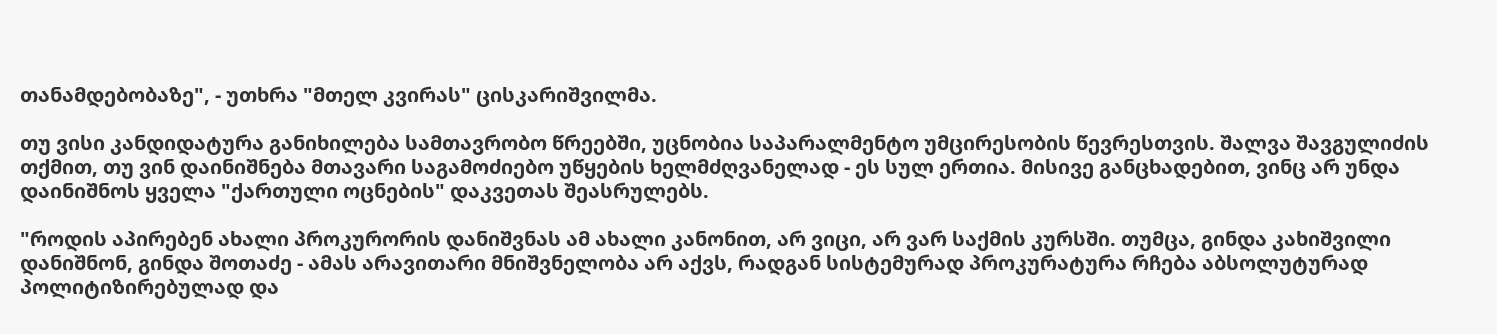თანამდებობაზე", - უთხრა "მთელ კვირას" ცისკარიშვილმა.

თუ ვისი კანდიდატურა განიხილება სამთავრობო წრეებში, უცნობია საპარალმენტო უმცირესობის წევრესთვის. შალვა შავგულიძის თქმით, თუ ვინ დაინიშნება მთავარი საგამოძიებო უწყების ხელმძღვანელად - ეს სულ ერთია. მისივე განცხადებით, ვინც არ უნდა დაინიშნოს ყველა "ქართული ოცნების" დაკვეთას შეასრულებს.

"როდის აპირებენ ახალი პროკურორის დანიშვნას ამ ახალი კანონით, არ ვიცი, არ ვარ საქმის კურსში. თუმცა, გინდა კახიშვილი დანიშნონ, გინდა შოთაძე - ამას არავითარი მნიშვნელობა არ აქვს, რადგან სისტემურად პროკურატურა რჩება აბსოლუტურად პოლიტიზირებულად და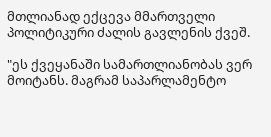მთლიანად ექცევა მმართველი პოლიტიკური ძალის გავლენის ქვეშ.

"ეს ქვეყანაში სამართლიანობას ვერ მოიტანს. მაგრამ საპარლამენტო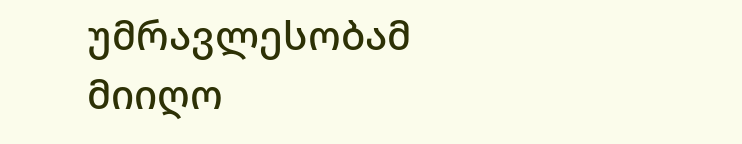უმრავლესობამ მიიღო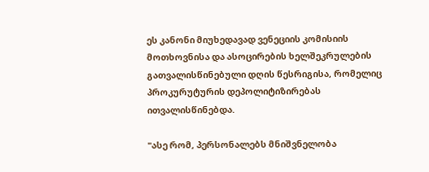ეს კანონი მიუხედავად ვენეციის კომისიის მოთხოვნისა და ასოცირების ხელშეკრულების გათვალისწინებული დღის წესრიგისა, რომელიც პროკურუტურის დეპოლიტიზირებას ითვალისწინებდა.

"ასე რომ, პერსონალებს მნიშვნელობა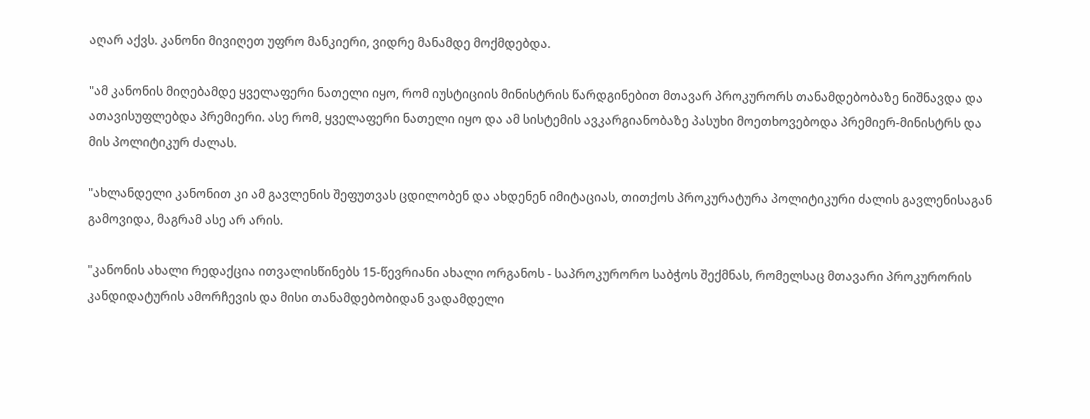აღარ აქვს. კანონი მივიღეთ უფრო მანკიერი, ვიდრე მანამდე მოქმდებდა.

"ამ კანონის მიღებამდე ყველაფერი ნათელი იყო, რომ იუსტიციის მინისტრის წარდგინებით მთავარ პროკურორს თანამდებობაზე ნიშნავდა და ათავისუფლებდა პრემიერი. ასე რომ, ყველაფერი ნათელი იყო და ამ სისტემის ავკარგიანობაზე პასუხი მოეთხოვებოდა პრემიერ-მინისტრს და მის პოლიტიკურ ძალას.

"ახლანდელი კანონით კი ამ გავლენის შეფუთვას ცდილობენ და ახდენენ იმიტაციას, თითქოს პროკურატურა პოლიტიკური ძალის გავლენისაგან გამოვიდა, მაგრამ ასე არ არის.

"კანონის ახალი რედაქცია ითვალისწინებს 15-წევრიანი ახალი ორგანოს - საპროკურორო საბჭოს შექმნას, რომელსაც მთავარი პროკურორის კანდიდატურის ამორჩევის და მისი თანამდებობიდან ვადამდელი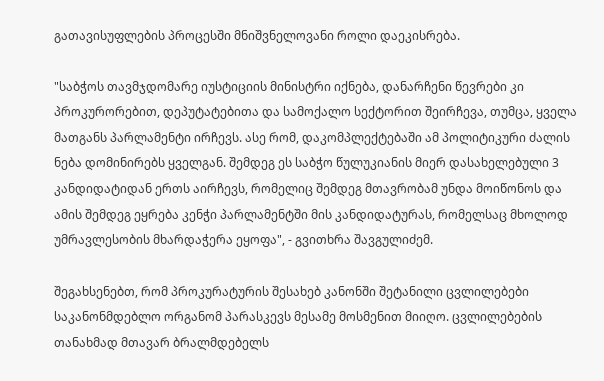გათავისუფლების პროცესში მნიშვნელოვანი როლი დაეკისრება.

"საბჭოს თავმჯდომარე იუსტიციის მინისტრი იქნება, დანარჩენი წევრები კი პროკურორებით, დეპუტატებითა და სამოქალო სექტორით შეირჩევა, თუმცა, ყველა მათგანს პარლამენტი ირჩევს. ასე რომ, დაკომპლექტებაში ამ პოლიტიკური ძალის ნება დომინირებს ყველგან. შემდეგ ეს საბჭო წულუკიანის მიერ დასახელებული 3 კანდიდატიდან ერთს აირჩევს, რომელიც შემდეგ მთავრობამ უნდა მოიწონოს და ამის შემდეგ ეყრება კენჭი პარლამენტში მის კანდიდატურას, რომელსაც მხოლოდ უმრავლესობის მხარდაჭერა ეყოფა", - გვითხრა შავგულიძემ.

შეგახსენებთ, რომ პროკურატურის შესახებ კანონში შეტანილი ცვლილებები საკანონმდებლო ორგანომ პარასკევს მესამე მოსმენით მიიღო. ცვლილებების თანახმად მთავარ ბრალმდებელს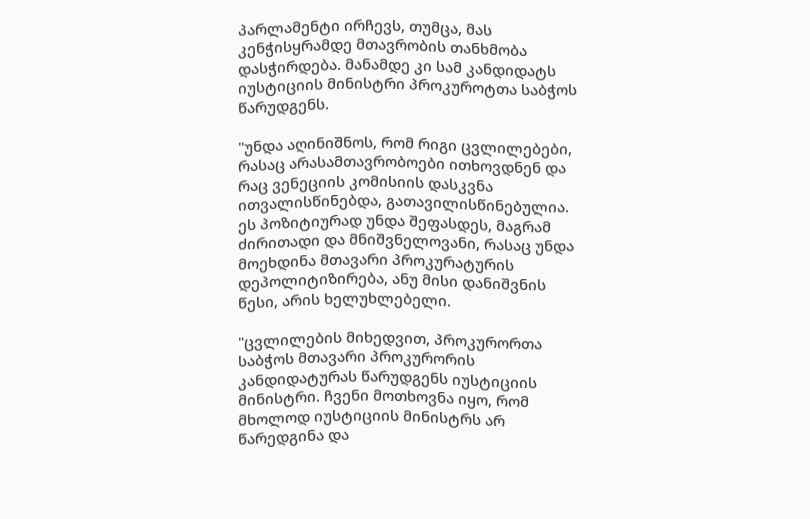პარლამენტი ირჩევს, თუმცა, მას კენჭისყრამდე მთავრობის თანხმობა დასჭირდება. მანამდე კი სამ კანდიდატს იუსტიციის მინისტრი პროკუროტთა საბჭოს წარუდგენს.

"უნდა აღინიშნოს, რომ რიგი ცვლილებები, რასაც არასამთავრობოები ითხოვდნენ და რაც ვენეციის კომისიის დასკვნა ითვალისწინებდა, გათავილისწინებულია. ეს პოზიტიურად უნდა შეფასდეს, მაგრამ ძირითადი და მნიშვნელოვანი, რასაც უნდა მოეხდინა მთავარი პროკურატურის დეპოლიტიზირება, ანუ მისი დანიშვნის წესი, არის ხელუხლებელი.

"ცვლილების მიხედვით, პროკურორთა საბჭოს მთავარი პროკურორის კანდიდატურას წარუდგენს იუსტიციის მინისტრი. ჩვენი მოთხოვნა იყო, რომ მხოლოდ იუსტიციის მინისტრს არ წარედგინა და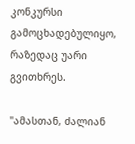კონკურსი გამოცხადებულიყო, რაზედაც უარი გვითხრეს.

"ამასთან, ძალიან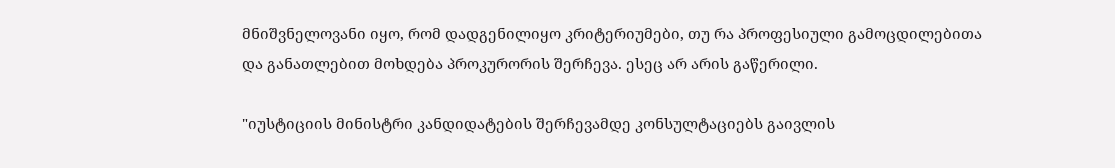მნიშვნელოვანი იყო, რომ დადგენილიყო კრიტერიუმები, თუ რა პროფესიული გამოცდილებითა და განათლებით მოხდება პროკურორის შერჩევა. ესეც არ არის გაწერილი.

"იუსტიციის მინისტრი კანდიდატების შერჩევამდე კონსულტაციებს გაივლის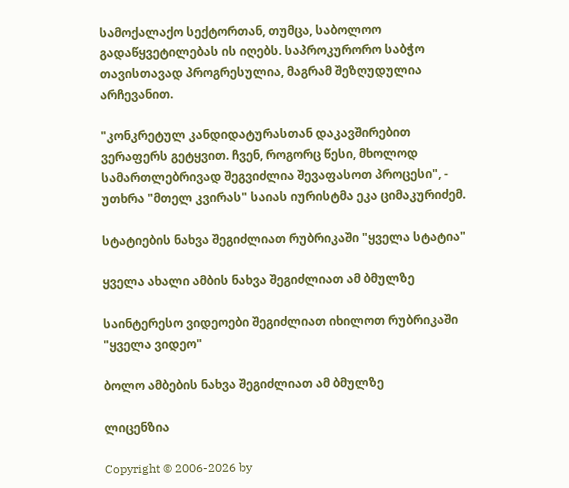სამოქალაქო სექტორთან, თუმცა, საბოლოო გადაწყვეტილებას ის იღებს. საპროკურორო საბჭო თავისთავად პროგრესულია, მაგრამ შეზღუდულია არჩევანით.

"კონკრეტულ კანდიდატურასთან დაკავშირებით ვერაფერს გეტყვით. ჩვენ, როგორც წესი, მხოლოდ სამართლებრივად შეგვიძლია შევაფასოთ პროცესი", - უთხრა "მთელ კვირას" საიას იურისტმა ეკა ციმაკურიძემ.

სტატიების ნახვა შეგიძლიათ რუბრიკაში "ყველა სტატია"

ყველა ახალი ამბის ნახვა შეგიძლიათ ამ ბმულზე

საინტერესო ვიდეოები შეგიძლიათ იხილოთ რუბრიკაში "ყველა ვიდეო"

ბოლო ამბების ნახვა შეგიძლიათ ამ ბმულზე

ლიცენზია

Copyright © 2006-2026 by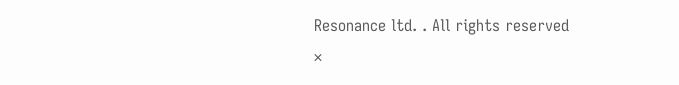Resonance ltd. . All rights reserved
×